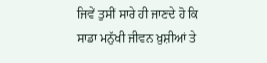ਜਿਵੇਂ ਤੁਸੀਂ ਸਾਰੇ ਹੀ ਜਾਣਦੇ ਹੋ ਕਿ ਸਾਡਾ ਮਨੁੱਖੀ ਜੀਵਨ ਖ਼ੁਸ਼ੀਆਂ ਤੇ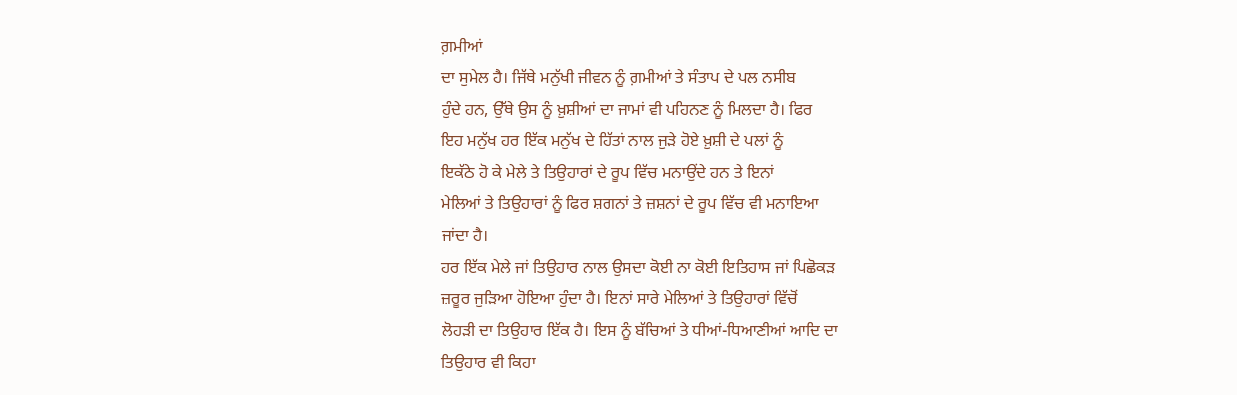ਗ਼ਮੀਆਂ
ਦਾ ਸੁਮੇਲ ਹੈ। ਜਿੱਥੇ ਮਨੁੱਖੀ ਜੀਵਨ ਨੂੰ ਗ਼ਮੀਆਂ ਤੇ ਸੰਤਾਪ ਦੇ ਪਲ ਨਸੀਬ
ਹੁੰਦੇ ਹਨ, ਉੱਥੇ ਉਸ ਨੂੰ ਖ਼ੁਸ਼ੀਆਂ ਦਾ ਜਾਮਾਂ ਵੀ ਪਹਿਨਣ ਨੂੰ ਮਿਲਦਾ ਹੈ। ਫਿਰ
ਇਹ ਮਨੁੱਖ ਹਰ ਇੱਕ ਮਨੁੱਖ ਦੇ ਹਿੱਤਾਂ ਨਾਲ ਜੁੜੇ ਹੋਏ ਖ਼ੁਸ਼ੀ ਦੇ ਪਲਾਂ ਨੂੰ
ਇਕੱਠੇ ਹੋ ਕੇ ਮੇਲੇ ਤੇ ਤਿਉਹਾਰਾਂ ਦੇ ਰੂਪ ਵਿੱਚ ਮਨਾਉਂਦੇ ਹਨ ਤੇ ਇਨਾਂ
ਮੇਲਿਆਂ ਤੇ ਤਿਉਹਾਰਾਂ ਨੂੰ ਫਿਰ ਸ਼ਗਨਾਂ ਤੇ ਜ਼ਸ਼ਨਾਂ ਦੇ ਰੂਪ ਵਿੱਚ ਵੀ ਮਨਾਇਆ
ਜਾਂਦਾ ਹੈ।
ਹਰ ਇੱਕ ਮੇਲੇ ਜਾਂ ਤਿਉਹਾਰ ਨਾਲ ਉਸਦਾ ਕੋਈ ਨਾ ਕੋਈ ਇਤਿਹਾਸ ਜਾਂ ਪਿਛੋਕੜ
ਜ਼ਰੂਰ ਜੁੜਿਆ ਹੋਇਆ ਹੁੰਦਾ ਹੈ। ਇਨਾਂ ਸਾਰੇ ਮੇਲਿਆਂ ਤੇ ਤਿਉਹਾਰਾਂ ਵਿੱਚੋਂ
ਲੋਹੜੀ ਦਾ ਤਿਉਹਾਰ ਇੱਕ ਹੈ। ਇਸ ਨੂੰ ਬੱਚਿਆਂ ਤੇ ਧੀਆਂ-ਧਿਆਣੀਆਂ ਆਦਿ ਦਾ
ਤਿਉਹਾਰ ਵੀ ਕਿਹਾ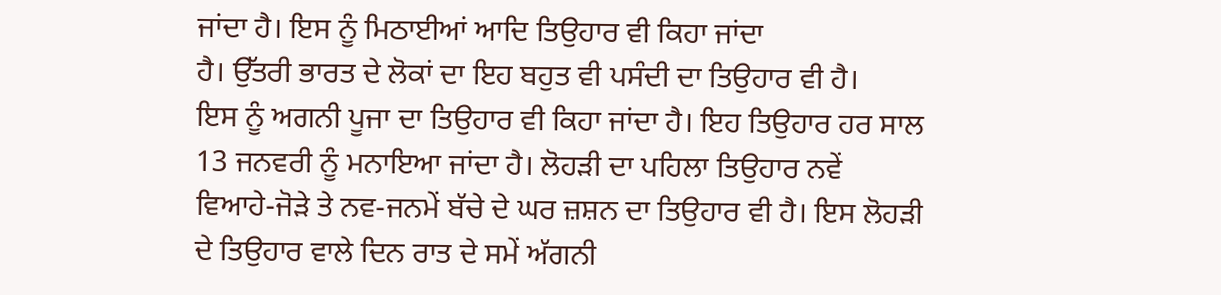ਜਾਂਦਾ ਹੈ। ਇਸ ਨੂੰ ਮਿਠਾਈਆਂ ਆਦਿ ਤਿਉਹਾਰ ਵੀ ਕਿਹਾ ਜਾਂਦਾ
ਹੈ। ਉੱਤਰੀ ਭਾਰਤ ਦੇ ਲੋਕਾਂ ਦਾ ਇਹ ਬਹੁਤ ਵੀ ਪਸੰਦੀ ਦਾ ਤਿਉਹਾਰ ਵੀ ਹੈ।
ਇਸ ਨੂੰ ਅਗਨੀ ਪੂਜਾ ਦਾ ਤਿਉਹਾਰ ਵੀ ਕਿਹਾ ਜਾਂਦਾ ਹੈ। ਇਹ ਤਿਉਹਾਰ ਹਰ ਸਾਲ
13 ਜਨਵਰੀ ਨੂੰ ਮਨਾਇਆ ਜਾਂਦਾ ਹੈ। ਲੋਹੜੀ ਦਾ ਪਹਿਲਾ ਤਿਉਹਾਰ ਨਵੇਂ
ਵਿਆਹੇ-ਜੋੜੇ ਤੇ ਨਵ-ਜਨਮੇਂ ਬੱਚੇ ਦੇ ਘਰ ਜ਼ਸ਼ਨ ਦਾ ਤਿਉਹਾਰ ਵੀ ਹੈ। ਇਸ ਲੋਹੜੀ
ਦੇ ਤਿਉਹਾਰ ਵਾਲੇ ਦਿਨ ਰਾਤ ਦੇ ਸਮੇਂ ਅੱਗਨੀ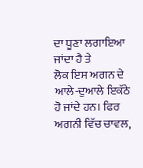ਦਾ ਧੂਣਾ ਲਗਾਇਆ ਜਾਂਦਾ ਹੈ ਤੇ
ਲੋਕ ਇਸ ਅਗਨ ਦੇ ਆਲੇ-ਦੁਆਲੇ ਇਕੱਠੇ ਹੋ ਜਾਂਦੇ ਹਨ। ਫਿਰ ਅਗਨੀ ਵਿੱਚ ਚਾਵਲ,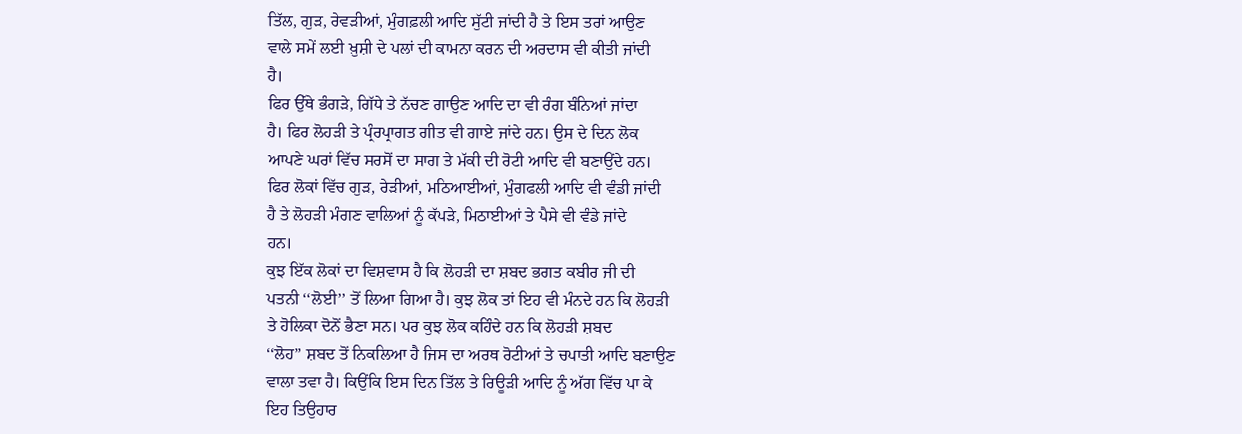ਤਿੱਲ, ਗੁੜ, ਰੇਵੜੀਆਂ, ਮੁੰਗਫ਼ਲੀ ਆਦਿ ਸੁੱਟੀ ਜਾਂਦੀ ਹੈ ਤੇ ਇਸ ਤਰਾਂ ਆਉਣ
ਵਾਲੇ ਸਮੇਂ ਲਈ ਖ਼ੁਸ਼ੀ ਦੇ ਪਲਾਂ ਦੀ ਕਾਮਨਾ ਕਰਨ ਦੀ ਅਰਦਾਸ ਵੀ ਕੀਤੀ ਜਾਂਦੀ
ਹੈ।
ਫਿਰ ਉੱਥੇ ਭੰਗੜੇ, ਗਿੱਧੇ ਤੇ ਨੱਚਣ ਗਾਉਣ ਆਦਿ ਦਾ ਵੀ ਰੰਗ ਬੰਨਿਆਂ ਜਾਂਦਾ
ਹੈ। ਫਿਰ ਲੋਹੜੀ ਤੇ ਪ੍ਰੰਰਪ੍ਰਾਗਤ ਗੀਤ ਵੀ ਗਾਏ ਜਾਂਦੇ ਹਨ। ਉਸ ਦੇ ਦਿਨ ਲੋਕ
ਆਪਣੇ ਘਰਾਂ ਵਿੱਚ ਸਰਸੋਂ ਦਾ ਸਾਗ ਤੇ ਮੱਕੀ ਦੀ ਰੋਟੀ ਆਦਿ ਵੀ ਬਣਾਉਂਦੇ ਹਨ।
ਫਿਰ ਲੋਕਾਂ ਵਿੱਚ ਗੁੜ, ਰੇੜੀਆਂ, ਮਠਿਆਈਆਂ, ਮੁੰਗਫਲੀ ਆਦਿ ਵੀ ਵੰਡੀ ਜਾਂਦੀ
ਹੈ ਤੇ ਲੋਹੜੀ ਮੰਗਣ ਵਾਲਿਆਂ ਨੂੰ ਕੱਪੜੇ, ਮਿਠਾਈਆਂ ਤੇ ਪੈਸੇ ਵੀ ਵੰਡੇ ਜਾਂਦੇ
ਹਨ।
ਕੁਝ ਇੱਕ ਲੋਕਾਂ ਦਾ ਵਿਸ਼ਵਾਸ ਹੈ ਕਿ ਲੋਹੜੀ ਦਾ ਸ਼ਬਦ ਭਗਤ ਕਬੀਰ ਜੀ ਦੀ
ਪਤਨੀ ‘‘ਲੋਈ’’ ਤੋਂ ਲਿਆ ਗਿਆ ਹੈ। ਕੁਝ ਲੋਕ ਤਾਂ ਇਹ ਵੀ ਮੰਨਦੇ ਹਨ ਕਿ ਲੋਹੜੀ
ਤੇ ਹੋਲਿਕਾ ਦੋਨੋਂ ਭੈਣਾ ਸਨ। ਪਰ ਕੁਝ ਲੋਕ ਕਹਿੰਦੇ ਹਨ ਕਿ ਲੋਹੜੀ ਸ਼ਬਦ
‘‘ਲੋਹ’’ ਸ਼ਬਦ ਤੋਂ ਨਿਕਲਿਆ ਹੈ ਜਿਸ ਦਾ ਅਰਥ ਰੋਟੀਆਂ ਤੇ ਚਪਾਤੀ ਆਦਿ ਬਣਾਉਣ
ਵਾਲਾ ਤਵਾ ਹੈ। ਕਿਉਂਕਿ ਇਸ ਦਿਨ ਤਿੱਲ ਤੇ ਰਿਊੜੀ ਆਦਿ ਨੂੰ ਅੱਗ ਵਿੱਚ ਪਾ ਕੇ
ਇਹ ਤਿਉਹਾਰ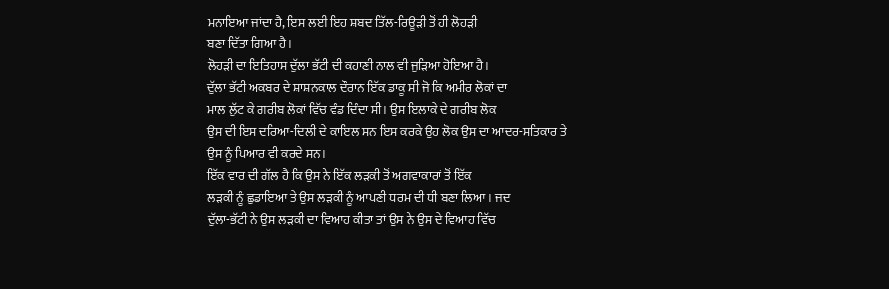ਮਨਾਇਆ ਜਾਂਦਾ ਹੈ, ਇਸ ਲਈ ਇਹ ਸ਼ਬਦ ਤਿੱਲ-ਰਿਊੜੀ ਤੋਂ ਹੀ ਲੋਹੜੀ
ਬਣਾ ਦਿੱਤਾ ਗਿਆ ਹੈ।
ਲੋਹੜੀ ਦਾ ਇਤਿਹਾਸ ਦੁੱਲਾ ਭੱਟੀ ਦੀ ਕਹਾਣੀ ਨਾਲ ਵੀ ਜੁੜਿਆ ਹੋਇਆ ਹੈ।
ਦੁੱਲਾ ਭੱਟੀ ਅਕਬਰ ਦੇ ਸ਼ਾਸ਼ਨਕਾਲ ਦੌਰਾਨ ਇੱਕ ਡਾਕੂ ਸੀ ਜੋ ਕਿ ਅਮੀਰ ਲੋਕਾਂ ਦਾ
ਮਾਲ ਲੁੱਟ ਕੇ ਗਰੀਬ ਲੋਕਾਂ ਵਿੱਚ ਵੰਡ ਦਿੰਦਾ ਸੀ। ਉਸ ਇਲਾਕੇ ਦੇ ਗਰੀਬ ਲੋਕ
ਉਸ ਦੀ ਇਸ ਦਰਿਆ-ਦਿਲੀ ਦੇ ਕਾਇਲ ਸਨ ਇਸ ਕਰਕੇ ਉਹ ਲੋਕ ਉਸ ਦਾ ਆਦਰ-ਸਤਿਕਾਰ ਤੇ
ਉਸ ਨੂੰ ਪਿਆਰ ਵੀ ਕਰਦੇ ਸਨ।
ਇੱਕ ਵਾਰ ਦੀ ਗੱਲ ਹੈ ਕਿ ਉਸ ਨੇ ਇੱਕ ਲੜਕੀ ਤੋਂ ਅਗਵਾਕਾਰਾਂ ਤੋਂ ਇੱਕ
ਲੜਕੀ ਨੂੰ ਛੁਡਾਇਆ ਤੇ ਉਸ ਲੜਕੀ ਨੂੰ ਆਪਣੀ ਧਰਮ ਦੀ ਧੀ ਬਣਾ ਲਿਆ। ਜਦ
ਦੁੱਲਾ-ਭੱਟੀ ਨੇ ਉਸ ਲੜਕੀ ਦਾ ਵਿਆਹ ਕੀਤਾ ਤਾਂ ਉਸ ਨੇ ਉਸ ਦੇ ਵਿਆਹ ਵਿੱਚ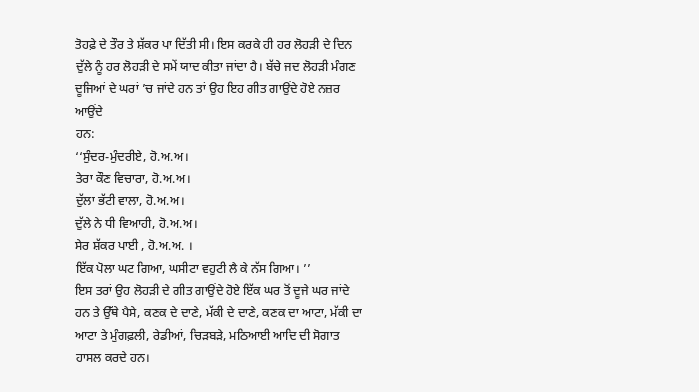ਤੋਹਫ਼ੇ ਦੇ ਤੌਰ ਤੇ ਸ਼ੱਕਰ ਪਾ ਦਿੱਤੀ ਸੀ। ਇਸ ਕਰਕੇ ਹੀ ਹਰ ਲੋਹੜੀ ਦੇ ਦਿਨ
ਦੁੱਲੇ ਨੂੰ ਹਰ ਲੋਹੜੀ ਦੇ ਸਮੇਂ ਯਾਦ ਕੀਤਾ ਜਾਂਦਾ ਹੈ। ਬੱਚੇ ਜਦ ਲੋਹੜੀ ਮੰਗਣ
ਦੂਜਿਆਂ ਦੇ ਘਰਾਂ ’ਚ ਜਾਂਦੇ ਹਨ ਤਾਂ ਉਹ ਇਹ ਗੀਤ ਗਾਉਂਦੇ ਹੋਏ ਨਜ਼ਰ ਆਉਂਦੇ
ਹਨ:
‘‘ਸੁੰਦਰ-ਮੁੰਦਰੀਏ, ਹੋ.ਅ.ਅ।
ਤੇਰਾ ਕੌਣ ਵਿਚਾਰਾ, ਹੋ.ਅ.ਅ।
ਦੁੱਲਾ ਭੱਟੀ ਵਾਲਾ, ਹੋ.ਅ.ਅ।
ਦੁੱਲੇ ਨੇ ਧੀ ਵਿਆਹੀ, ਹੋ.ਅ.ਅ।
ਸੇਰ ਸ਼ੱਕਰ ਪਾਈ , ਹੋ.ਅ.ਅ. ।
ਇੱਕ ਪੋਲਾ ਘਟ ਗਿਆ, ਘਸੀਟਾ ਵਹੁਟੀ ਲੈ ਕੇ ਨੱਸ ਗਿਆ। ’’
ਇਸ ਤਰਾਂ ਉਹ ਲੋਹੜੀ ਦੇ ਗੀਤ ਗਾਉਂਦੇ ਹੋਏ ਇੱਕ ਘਰ ਤੋਂ ਦੂਜੇ ਘਰ ਜਾਂਦੇ
ਹਨ ਤੇ ਉੱਥੇ ਪੈਸੇ, ਕਣਕ ਦੇ ਦਾਣੇ, ਮੱਕੀ ਦੇ ਦਾਣੇ, ਕਣਕ ਦਾ ਆਟਾ, ਮੱਕੀ ਦਾ
ਆਟਾ ਤੇ ਮੁੰਗਫ਼ਲੀ, ਰੇਡੀਆਂ, ਚਿੜਬੜੇ, ਮਠਿਆਈ ਆਦਿ ਦੀ ਸੋਗਾਤ ਹਾਸਲ ਕਰਦੇ ਹਨ।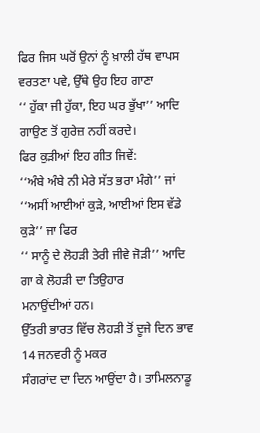ਫਿਰ ਜਿਸ ਘਰੋਂ ਉਨਾਂ ਨੂੰ ਖ਼ਾਲੀ ਹੱਥ ਵਾਪਸ ਵਰਤਣਾ ਪਵੇ, ਉੱਥੇ ਉਹ ਇਹ ਗਾਣਾ
‘‘ ਹੁੱਕਾ ਜੀ ਹੁੱਕਾ, ਇਹ ਘਰ ਭੁੱਖਾ’’ ਆਦਿ ਗਾਉਣ ਤੋਂ ਗੁਰੇਜ਼ ਨਹੀਂ ਕਰਦੇ।
ਫਿਰ ਕੁੜੀਆਂ ਇਹ ਗੀਤ ਜਿਵੇਂ:
‘‘ਅੰਬੇ ਅੰਬੇ ਨੀ ਮੇਰੇ ਸੱਤ ਭਰਾ ਮੰਗੇ’’ ਜਾਂ
‘‘ਅਸੀਂ ਆਈਆਂ ਕੁੜੇ, ਆਈਆਂ ਇਸ ਵੱਡੇ ਕੁੜੇ’’ ਜਾ ਫਿਰ
‘‘ ਸਾਨੂੰ ਦੇ ਲੋਹੜੀ ਤੇਰੀ ਜੀਵੇ ਜੋੜੀ’’ ਆਦਿ ਗਾ ਕੇ ਲੋਹੜੀ ਦਾ ਤਿਉਹਾਰ
ਮਨਾਉਂਦੀਆਂ ਹਨ।
ਉੱਤਰੀ ਭਾਰਤ ਵਿੱਚ ਲੋਹੜੀ ਤੋਂ ਦੂਜੇ ਦਿਨ ਭਾਵ 14 ਜਨਵਰੀ ਨੂੰ ਮਕਰ
ਸੰਗਰਾਂਦ ਦਾ ਦਿਨ ਆਉਂਦਾ ਹੈ। ਤਾਮਿਲਨਾਡੂ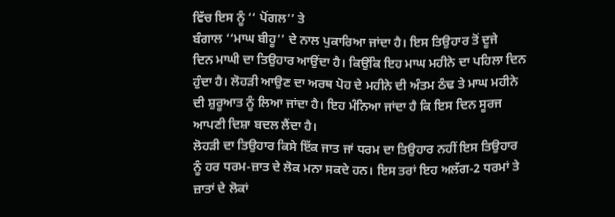ਵਿੱਚ ਇਸ ਨੂੰ ‘‘ ਪੋਂਗਲ’’ ਤੇ
ਬੰਗਾਲ ‘‘ਮਾਘ ਬੀਹੂ’’ ਦੇ ਨਾਲ ਪੁਕਾਰਿਆ ਜਾਂਦਾ ਹੈ। ਇਸ ਤਿਉਹਾਰ ਤੋਂ ਦੂਜੇ
ਦਿਨ ਮਾਘੀ ਦਾ ਤਿਉਹਾਰ ਆਉਂਦਾ ਹੈ। ਕਿਉਂਕਿ ਇਹ ਮਾਘ ਮਹੀਨੇ ਦਾ ਪਹਿਲਾ ਦਿਨ
ਹੁੰਦਾ ਹੈ। ਲੋਹੜੀ ਆਉਣ ਦਾ ਅਰਥ ਪੋਹ ਦੇ ਮਹੀਨੇ ਦੀ ਅੰਤਮ ਠੰਢ ਤੇ ਮਾਘ ਮਹੀਨੇ
ਦੀ ਸ਼ੁਰੂਆਤ ਨੂੰ ਲਿਆ ਜਾਂਦਾ ਹੈ। ਇਹ ਮੰਨਿਆ ਜਾਂਦਾ ਹੈ ਕਿ ਇਸ ਦਿਨ ਸੂਰਜ
ਆਪਣੀ ਦਿਸ਼ਾ ਬਦਲ ਲੈਂਦਾ ਹੈ।
ਲੋਹੜੀ ਦਾ ਤਿਉਹਾਰ ਕਿਸੇ ਇੱਕ ਜਾਤ ਜਾਂ ਧਰਮ ਦਾ ਤਿਉਹਾਰ ਨਹੀਂ ਇਸ ਤਿਉਹਾਰ
ਨੂੰ ਹਰ ਧਰਮ-ਜ਼ਾਤ ਦੇ ਲੋਕ ਮਨਾ ਸਕਦੇ ਹਨ। ਇਸ ਤਰਾਂ ਇਹ ਅਲੱਗ-2 ਧਰਮਾਂ ਤੇ
ਜ਼ਾਤਾਂ ਦੇ ਲੋਕਾਂ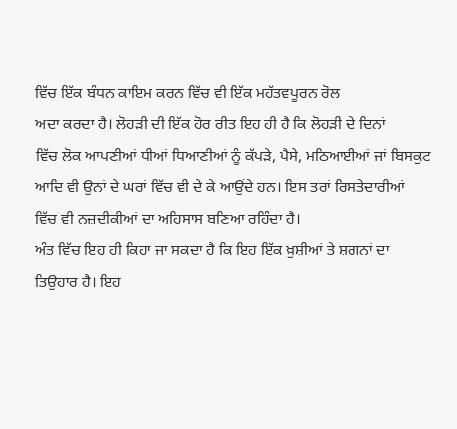ਵਿੱਚ ਇੱਕ ਬੰਧਨ ਕਾਇਮ ਕਰਨ ਵਿੱਚ ਵੀ ਇੱਕ ਮਹੱਤਵਪੂਰਨ ਰੋਲ
ਅਦਾ ਕਰਦਾ ਹੈ। ਲੋਹੜੀ ਦੀ ਇੱਕ ਹੋਰ ਰੀਤ ਇਹ ਹੀ ਹੈ ਕਿ ਲੋਹੜੀ ਦੇ ਦਿਨਾਂ
ਵਿੱਚ ਲੋਕ ਆਪਣੀਆਂ ਧੀਆਂ ਧਿਆਣੀਆਂ ਨੂੰ ਕੱਪੜੇ, ਪੈਸੇ, ਮਠਿਆਈਆਂ ਜਾਂ ਬਿਸਕੁਟ
ਆਦਿ ਵੀ ਉਨਾਂ ਦੇ ਘਰਾਂ ਵਿੱਚ ਵੀ ਦੇ ਕੇ ਆਉਂਦੇ ਹਨ। ਇਸ ਤਰਾਂ ਰਿਸਤੇਦਾਰੀਆਂ
ਵਿੱਚ ਵੀ ਨਜ਼ਦੀਕੀਆਂ ਦਾ ਅਹਿਸਾਸ ਬਣਿਆ ਰਹਿੰਦਾ ਹੈ।
ਅੰਤ ਵਿੱਚ ਇਹ ਹੀ ਕਿਹਾ ਜਾ ਸਕਦਾ ਹੈ ਕਿ ਇਹ ਇੱਕ ਖ਼ੁਸ਼ੀਆਂ ਤੇ ਸ਼ਗਨਾਂ ਦਾ
ਤਿਉਹਾਰ ਹੈ। ਇਹ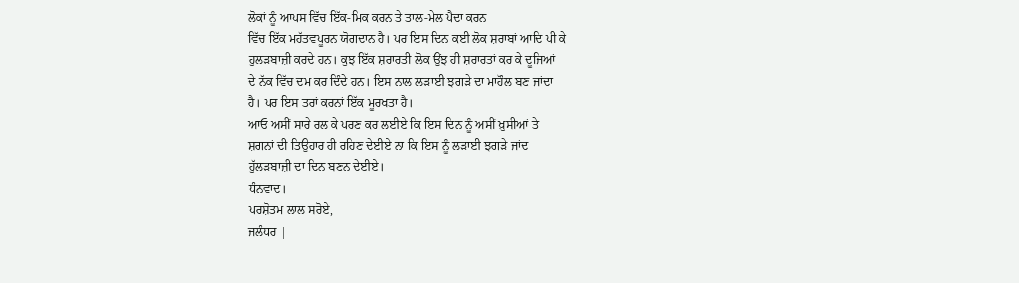ਲੋਕਾਂ ਨੂੰ ਆਪਸ ਵਿੱਚ ਇੱਕ-ਮਿਕ ਕਰਨ ਤੇ ਤਾਲ-ਮੇਲ ਪੈਦਾ ਕਰਨ
ਵਿੱਚ ਇੱਕ ਮਹੱਤਵਪੂਰਨ ਯੋਗਦਾਨ ਹੈ। ਪਰ ਇਸ ਦਿਨ ਕਈ ਲੋਕ ਸ਼ਰਾਬਾਂ ਆਦਿ ਪੀ ਕੇ
ਹੁਲੜਬਾਜ਼ੀ ਕਰਦੇ ਹਨ। ਕੁਝ ਇੱਕ ਸ਼ਰਾਰਤੀ ਲੋਕ ਉਂਝ ਹੀ ਸ਼ਰਾਰਤਾਂ ਕਰ ਕੇ ਦੂਜਿਆਂ
ਦੇ ਨੱਕ ਵਿੱਚ ਦਮ ਕਰ ਦਿੰਦੇ ਹਨ। ਇਸ ਨਾਲ ਲੜਾਈ ਝਗੜੇ ਦਾ ਮਾਹੌਲ ਬਣ ਜਾਂਦਾ
ਹੈ। ਪਰ ਇਸ ਤਰਾਂ ਕਰਨਾਂ ਇੱਕ ਮੂਰਖਤਾ ਹੈ।
ਆਓ ਅਸੀਂ ਸਾਰੇ ਰਲ ਕੇ ਪਰਣ ਕਰ ਲਈਏ ਕਿ ਇਸ ਦਿਨ ਨੂੰ ਅਸੀਂ ਖ਼ੁਸੀਆਂ ਤੇ
ਸ਼ਗਨਾਂ ਦੀ ਤਿਉਹਾਰ ਹੀ ਰਹਿਣ ਦੇਈਏ ਨਾ ਕਿ ਇਸ ਨੂੰ ਲੜਾਈ ਝਗੜੇ ਜਾਂਦ
ਹੁੱਲੜਬਾਜ਼ੀ ਦਾ ਦਿਨ ਬਣਨ ਦੇਈਏ।
ਧੰਨਵਾਦ।
ਪਰਸ਼ੋਤਮ ਲਾਲ ਸਰੋਏ,
ਜਲੰਧਰ |